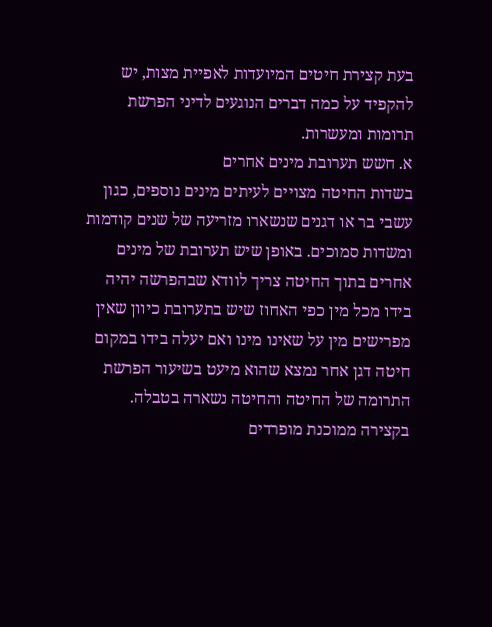בעת קצירת חיטים המיועדות לאפיית מצות, יש להקפיד על כמה דברים הנוגעים לדיני הפרשת תרומות ומעשרות.
א. חשש תערובת מינים אחרים
בשדות החיטה מצויים לעיתים מינים נוספים, כגון עשבי בר או דגנים שנשארו מזריעה של שנים קודמות ומשדות סמוכים. באופן שיש תערובת של מינים אחרים בתוך החיטה צריך לוודא שבהפרשה יהיה בידו מכל מין כפי האחוז שיש בתערובת כיוון שאין מפרישים מין על שאינו מינו ואם יעלה בידו במקום חיטה דגן אחר נמצא שהוא מיעט בשיעור הפרשת התרומה של החיטה והחיטה נשארה בטבלה.
בקצירה ממוכנת מופרדים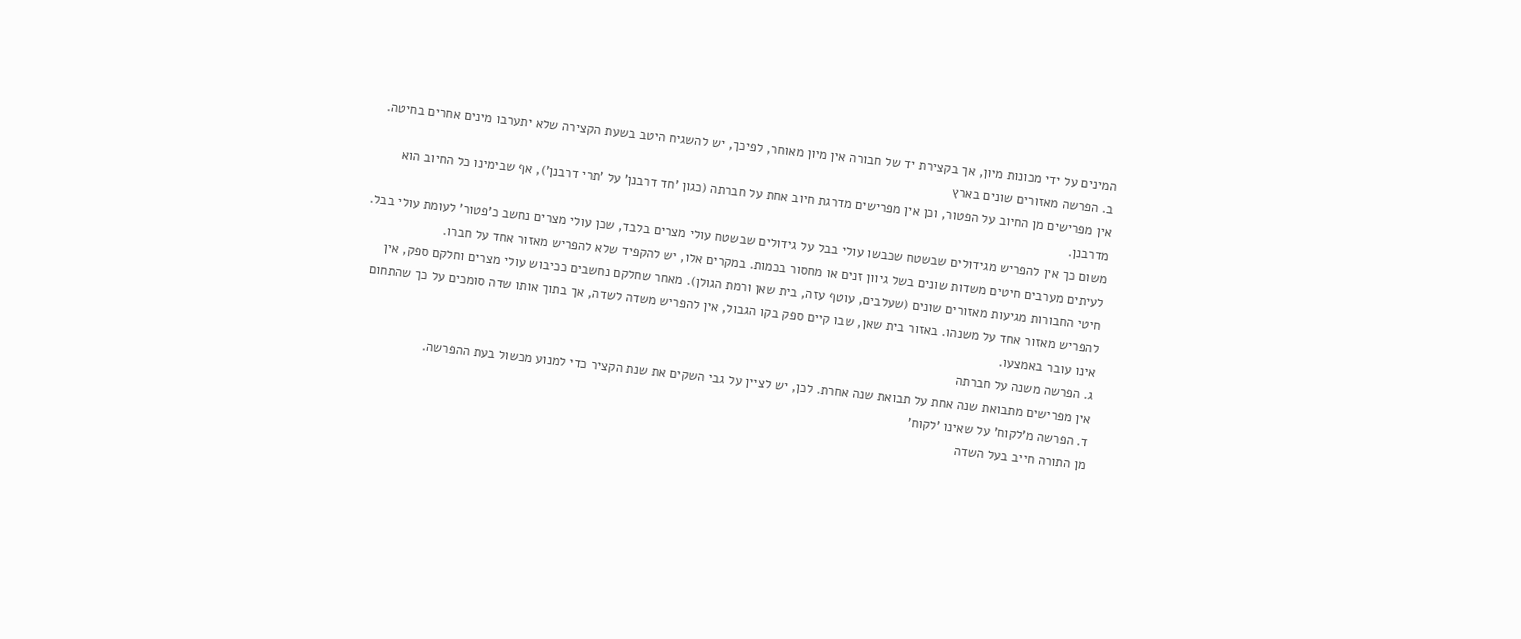המינים על ידי מכונות מיון, אך בקצירת יד של חבורה אין מיון מאוחר, לפיכך, יש להשגיח היטב בשעת הקצירה שלא יתערבו מינים אחרים בחיטה.
ב. הפרשה מאזורים שונים בארץ
אין מפרישים מן החיוב על הפטור, וכן אין מפרישים מדרגת חיוב אחת על חברתה (כגון 'חד דרבנן' על 'תרי דרבנן'), אף שבימינו כל החיוב הוא מדרבנן.
משום כך אין להפריש מגידולים שבשטח שכבשו עולי בבל על גידולים שבשטח עולי מצרים בלבד, שכן עולי מצרים נחשב כ'פטור' לעומת עולי בבל.
לעיתים מערבים חיטים משדות שונים בשל גיוון זנים או מחסור בכמות. במקרים אלו, יש להקפיד שלא להפריש מאזור אחד על חברו.
חיטי החבורות מגיעות מאזורים שונים (שעלבים, עוטף עזה, בית שאן ורמת הגולן). מאחר שחלקם נחשבים ככיבוש עולי מצרים וחלקם ספק, אין להפריש מאזור אחד על משנהו. באזור בית שאן, שבו קיים ספק בקו הגבול, אין להפריש משדה לשדה, אך בתוך אותו שדה סומכים על כך שהתחום אינו עובר באמצעו.
ג. הפרשה משנה על חברתה
אין מפרישים מתבואת שנה אחת על תבואת שנה אחרת. לכן, יש לציין על גבי השקים את שנת הקציר כדי למנוע מכשול בעת ההפרשה.
ד. הפרשה מ'לקוח' על שאינו 'לקוח'
מן התורה חייב בעל השדה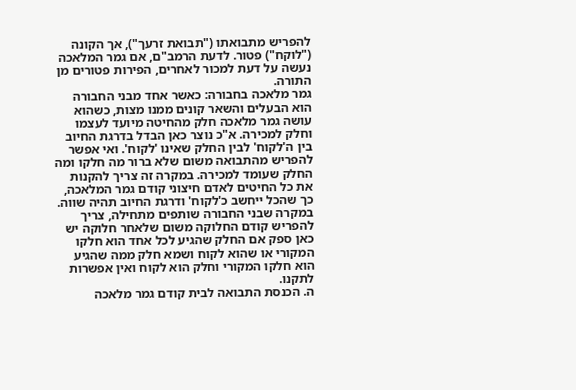להפריש מתבואתו ("תבואת זרעך"), אך הקונה ("לוקח") פטור. לדעת הרמב"ם, אם גמר המלאכה נעשה על דעת למכור לאחרים, הפירות פטורים מן התורה.
גמר מלאכה בחבורה: כאשר אחד מבני החבורה הוא הבעלים והשאר קונים ממנו מצות, כשהוא עושה גמר מלאכה חלק מהחיטה מיועד לעצמו וחלק למכירה. א"כ נוצר כאן הבדל בדרגת החיוב בין ה'לקוח' לבין החלק שאינו 'לקוח'. ואי אפשר להפריש מהתבואה משום שלא ברור מה חלקו ומה החלק שעומד למכירה. במקרה זה צריך להקנות את כל החיטים לאדם חיצוני קודם גמר המלאכה, כך שהכל ייחשב כ'לקוח' ודרגת החיוב תהיה שווה.
במקרה שבני החבורה שותפים מתחילה, צריך להפריש קודם החלוקה משום שלאחר חלוקה יש כאן ספק אם החלק שהגיע לכל אחד הוא חלקו המקורי או שהוא לקוח ושמא חלק ממה שהגיע הוא חלקו המקורי וחלק הוא לקוח ואין אפשרות לתקנו.
ה. הכנסת התבואה לבית קודם גמר מלאכה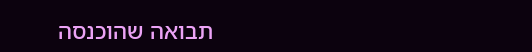תבואה שהוכנסה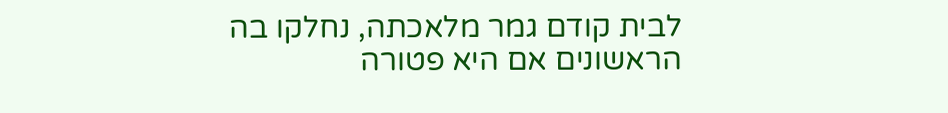לבית קודם גמר מלאכתה, נחלקו בה הראשונים אם היא פטורה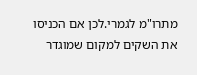מתרו"מ לגמרי.לכן אם הכניסו את השקים למקום שמוגדר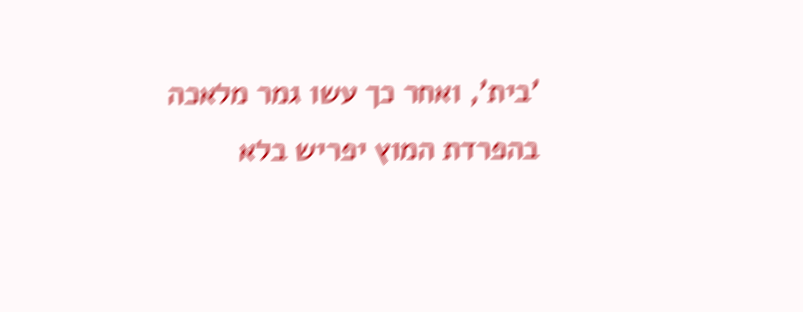'בית', ואחר כך עשו גמר מלאכה בהפרדת המוץ יפריש בלא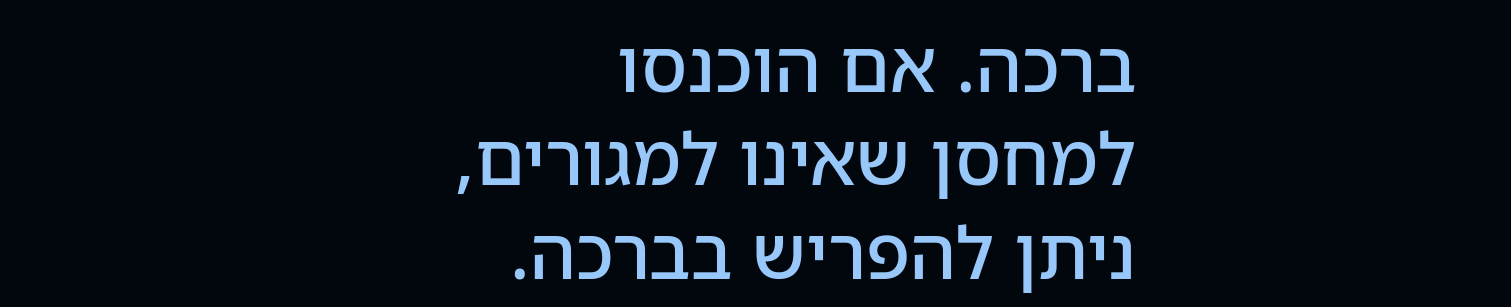ברכה. אם הוכנסו למחסן שאינו למגורים, ניתן להפריש בברכה.